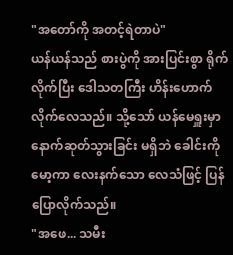"အတော်ကို အတင့်ရဲတာပဲ"
ယန်ယန်သည် စားပွဲကို အားပြင်းစွာ ရိုက်လိုက်ပြီး ဒေါသတကြီး ဟိန်းဟောက်လိုက်လေသည်။ သို့သော် ယန်မေရှူးမှာ နောက်ဆုတ်သွားခြင်း မရှိဘဲ ခေါင်းကို မော့ကာ လေးနက်သော လေသံဖြင့် ပြန်ပြောလိုက်သည်။
"အဖေ... သမီး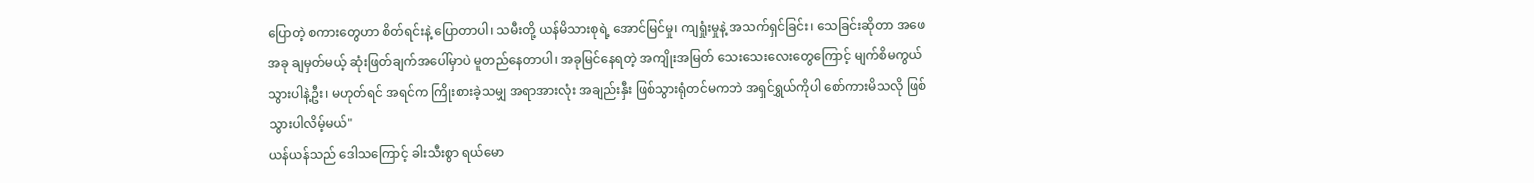ပြောတဲ့ စကားတွေဟာ စိတ်ရင်းနဲ့ ပြောတာပါ၊ သမီးတို့ ယန်မိသားစုရဲ့ အောင်မြင်မှု၊ ကျရှုံးမှုနဲ့ အသက်ရှင်ခြင်း၊ သေခြင်းဆိုတာ အဖေ အခု ချမှတ်မယ့် ဆုံးဖြတ်ချက်အပေါ်မှာပဲ မူတည်နေတာပါ၊ အခုမြင်နေရတဲ့ အကျိုးအမြတ် သေးသေးလေးတွေကြောင့် မျက်စိမကွယ်သွားပါနဲ့ဦး၊ မဟုတ်ရင် အရင်က ကြိုးစားခဲ့သမျှ အရာအားလုံး အချည်းနှီး ဖြစ်သွားရုံတင်မကဘဲ အရှင်ရွှယ်ကိုပါ စော်ကားမိသလို ဖြစ်သွားပါလိမ့်မယ်"
ယန်ယန်သည် ဒေါသကြောင့် ခါးသီးစွာ ရယ်မော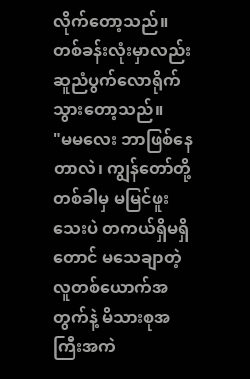လိုက်တော့သည်။ တစ်ခန်းလုံးမှာလည်း ဆူညံပွက်လောရိုက်သွားတော့သည်။
"မမလေး ဘာဖြစ်နေတာလဲ၊ ကျွန်တော်တို့ တစ်ခါမှ မမြင်ဖူးသေးပဲ တကယ်ရှိမရှိတောင် မသေချာတဲ့ လူတစ်ယောက်အတွက်နဲ့ မိသားစုအကြီးအကဲ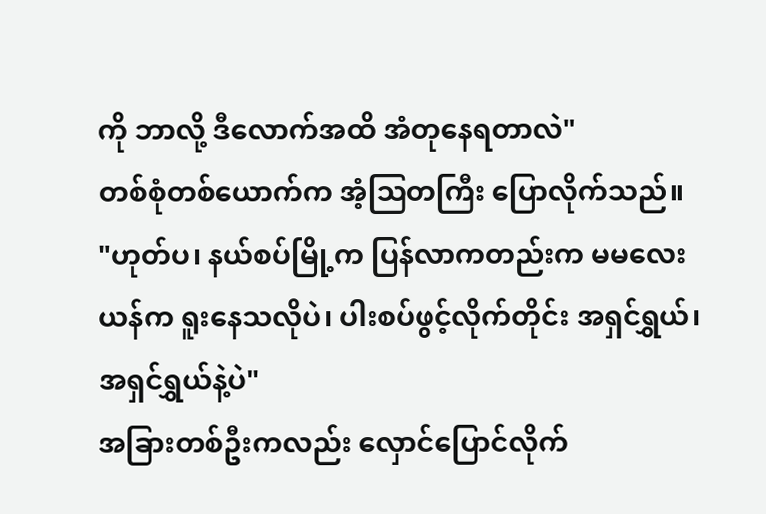ကို ဘာလို့ ဒီလောက်အထိ အံတုနေရတာလဲ"
တစ်စုံတစ်ယောက်က အံ့ဩတကြီး ပြောလိုက်သည်။
"ဟုတ်ပ၊ နယ်စပ်မြို့က ပြန်လာကတည်းက မမလေးယန်က ရူးနေသလိုပဲ၊ ပါးစပ်ဖွင့်လိုက်တိုင်း အရှင်ရွှယ်၊ အရှင်ရွှယ်နဲ့ပဲ"
အခြားတစ်ဦးကလည်း လှောင်ပြောင်လိုက်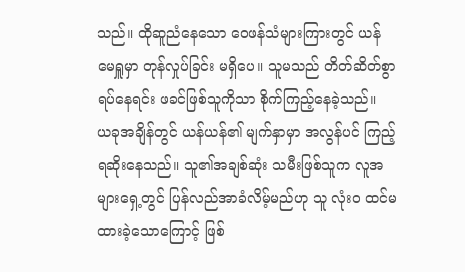သည်။ ထိုဆူညံနေသော ဝေဖန်သံများကြားတွင် ယန်မေရှူမှာ တုန်လှုပ်ခြင်း မရှိပေ။ သူမသည် တိတ်ဆိတ်စွာ ရပ်နေရင်း ဖခင်ဖြစ်သူကိုသာ စိုက်ကြည့်နေခဲ့သည်။
ယခုအချိန်တွင် ယန်ယန်၏ မျက်နှာမှာ အလွန်ပင် ကြည့်ရဆိုးနေသည်။ သူ၏အချစ်ဆုံး သမီးဖြစ်သူက လူအများရှေ့တွင် ပြန်လည်အာခံလိမ့်မည်ဟု သူ လုံးဝ ထင်မထားခဲ့သောကြောင့် ဖြစ်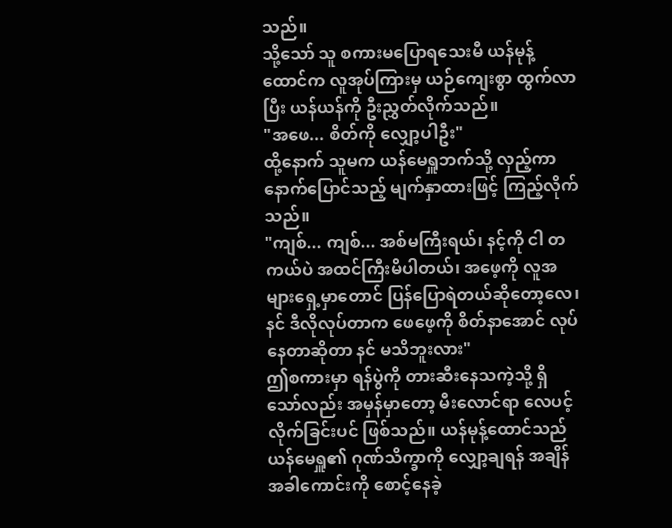သည်။
သို့သော် သူ စကားမပြောရသေးမီ ယန်မုန့်ထောင်က လူအုပ်ကြားမှ ယဉ်ကျေးစွာ ထွက်လာပြီး ယန်ယန်ကို ဦးညွှတ်လိုက်သည်။
"အဖေ... စိတ်ကို လျှော့ပါဦး"
ထို့နောက် သူမက ယန်မေရှူဘက်သို့ လှည့်ကာ နောက်ပြောင်သည့် မျက်နှာထားဖြင့် ကြည့်လိုက်သည်။
"ကျစ်... ကျစ်... အစ်မကြီးရယ်၊ နင့်ကို ငါ တကယ်ပဲ အထင်ကြီးမိပါတယ်၊ အဖေ့ကို လူအများရှေ့မှာတောင် ပြန်ပြောရဲတယ်ဆိုတော့လေ၊ နင် ဒီလိုလုပ်တာက ဖေဖေ့ကို စိတ်နာအောင် လုပ်နေတာဆိုတာ နင် မသိဘူးလား"
ဤစကားမှာ ရန်ပွဲကို တားဆီးနေသကဲ့သို့ ရှိသော်လည်း အမှန်မှာတော့ မီးလောင်ရာ လေပင့်လိုက်ခြင်းပင် ဖြစ်သည်။ ယန်မုန့်ထောင်သည် ယန်မေရှူ၏ ဂုဏ်သိက္ခာကို လျှော့ချရန် အချိန်အခါကောင်းကို စောင့်နေခဲ့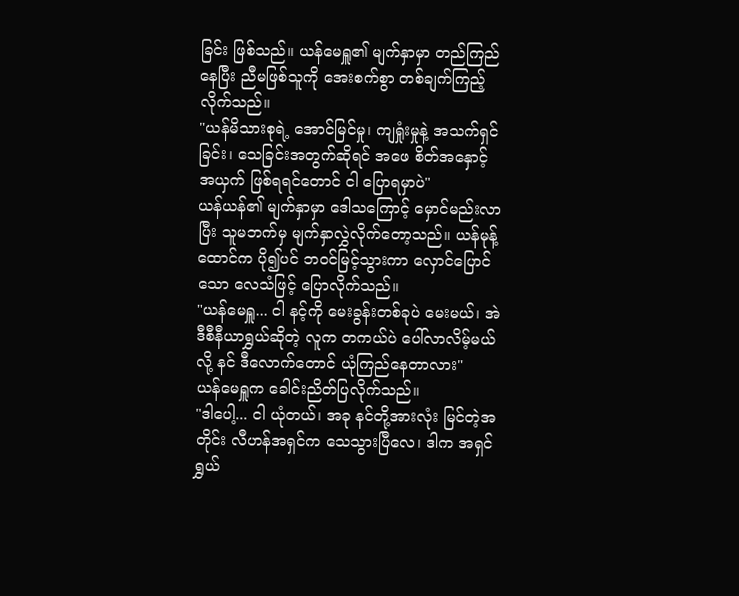ခြင်း ဖြစ်သည်။ ယန်မေရှူ၏ မျက်နှာမှာ တည်ကြည်နေပြီး ညီမဖြစ်သူကို အေးစက်စွာ တစ်ချက်ကြည့်လိုက်သည်။
"ယန်မိသားစုရဲ့ အောင်မြင်မှု၊ ကျရှုံးမှုနဲ့ အသက်ရှင်ခြင်း၊ သေခြင်းအတွက်ဆိုရင် အဖေ စိတ်အနှောင့်အယှက် ဖြစ်ရရင်တောင် ငါ ပြောရမှာပဲ"
ယန်ယန်၏ မျက်နှာမှာ ဒေါသကြောင့် မှောင်မည်းလာပြီး သူမဘက်မှ မျက်နှာလွှဲလိုက်တော့သည်။ ယန်မုန့်ထောင်က ပို၍ပင် ဘဝင်မြင့်သွားကာ လှောင်ပြောင်သော လေသံဖြင့် ပြောလိုက်သည်။
"ယန်မေရှူ... ငါ နင့်ကို မေးခွန်းတစ်ခုပဲ မေးမယ်၊ အဲဒီစီနီယာရွှယ်ဆိုတဲ့ လူက တကယ်ပဲ ပေါ်လာလိမ့်မယ်လို့ နင် ဒီလောက်တောင် ယုံကြည်နေတာလား"
ယန်မေရှူက ခေါင်းညိတ်ပြလိုက်သည်။
"ဒါပေါ့... ငါ ယုံတယ်၊ အခု နင်တို့အားလုံး မြင်တဲ့အတိုင်း လီဟန်အရှင်က သေသွားပြီလေ၊ ဒါက အရှင်ရွှယ်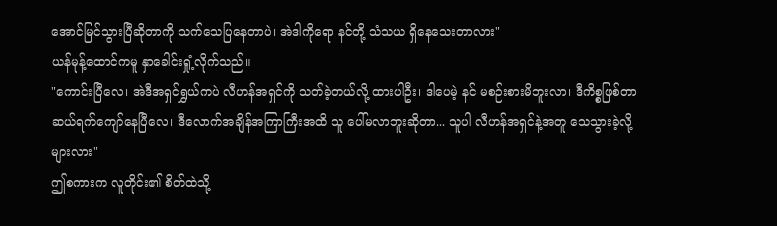အောင်မြင်သွားပြီဆိုတာကို သက်သေပြနေတာပဲ၊ အဲဒါကိုရော နင်တို့ သံသယ ရှိနေသေးတာလား"
ယန်မုန့်ထောင်ကမူ နှာခေါင်းရှုံ့လိုက်သည်။
"ကောင်းပြီလေ၊ အဲဒီအရှင်ရွှယ်ကပဲ လီဟန်အရှင်ကို သတ်ခဲ့တယ်လို့ ထားပါဦး၊ ဒါပေမဲ့ နင် မစဉ်းစားမိဘူးလာ၊ ဒီကိစ္စဖြစ်တာ ဆယ်ရက်ကျော်နေပြီလေ၊ ဒီလောက်အချိန်အကြာကြီးအထိ သူ ပေါ်မလာဘူးဆိုတာ... သူပါ လီဟန်အရှင်နဲ့အတူ သေသွားခဲ့လို့များလား"
ဤစကားက လူတိုင်း၏ စိတ်ထဲသို့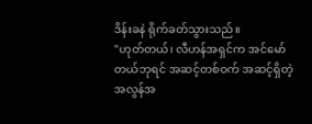ဒိန်းခနဲ ရိုက်ခတ်သွားသည်။
"ဟုတ်တယ်၊ လီဟန်အရှင်က အင်မော်တယ်ဘုရင် အဆင့်တစ်ဝက် အဆင့်ရှိတဲ့ အလွန်အ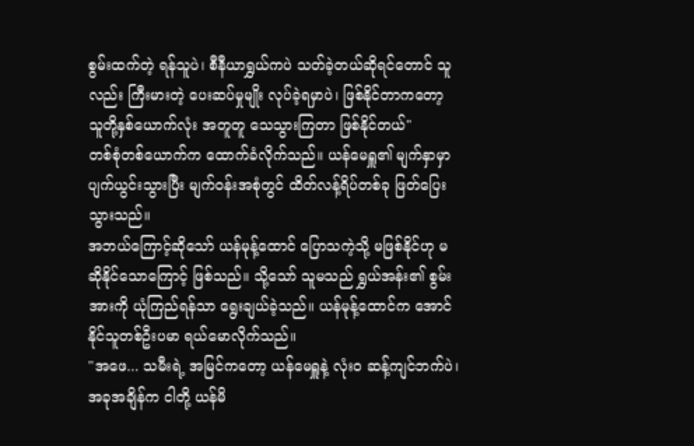စွမ်းထက်တဲ့ ရန်သူပဲ၊ စီနီယာရွှယ်ကပဲ သတ်ခဲ့တယ်ဆိုရင်တောင် သူလည်း ကြီးမားတဲ့ ပေးဆပ်မှုမျိုး လုပ်ခဲ့ရမှာပဲ၊ ဖြစ်နိုင်တာကတော့ သူတို့နှစ်ယောက်လုံး အတူတူ သေသွားကြတာ ဖြစ်နိုင်တယ်"
တစ်စုံတစ်ယောက်က ထောက်ခံလိုက်သည်။ ယန်မေရှူ၏ မျက်နှာမှာ ပျက်ယွင်းသွားပြီး မျက်ဝန်းအစုံတွင် ထိတ်လန့်ရိပ်တစ်ခု ဖြတ်ပြေးသွားသည်။
အဘယ်ကြောင့်ဆိုသော် ယန်မုန့်ထောင် ပြောသကဲ့သို့ မဖြစ်နိုင်ဟု မဆိုနိုင်သောကြောင့် ဖြစ်သည်။ သို့သော် သူမသည် ရွှယ်အန်း၏ စွမ်းအားကို ယုံကြည်ရန်သာ ရွေးချယ်ခဲ့သည်။ ယန်မုန့်ထောင်က အောင်နိုင်သူတစ်ဦးပမာ ရယ်မောလိုက်သည်။
"အဖေ... သမီးရဲ့ အမြင်ကတော့ ယန်မေရှူနဲ့ လုံးဝ ဆန့်ကျင်ဘက်ပဲ၊ အခုအချိန်က ငါတို့ ယန်မိ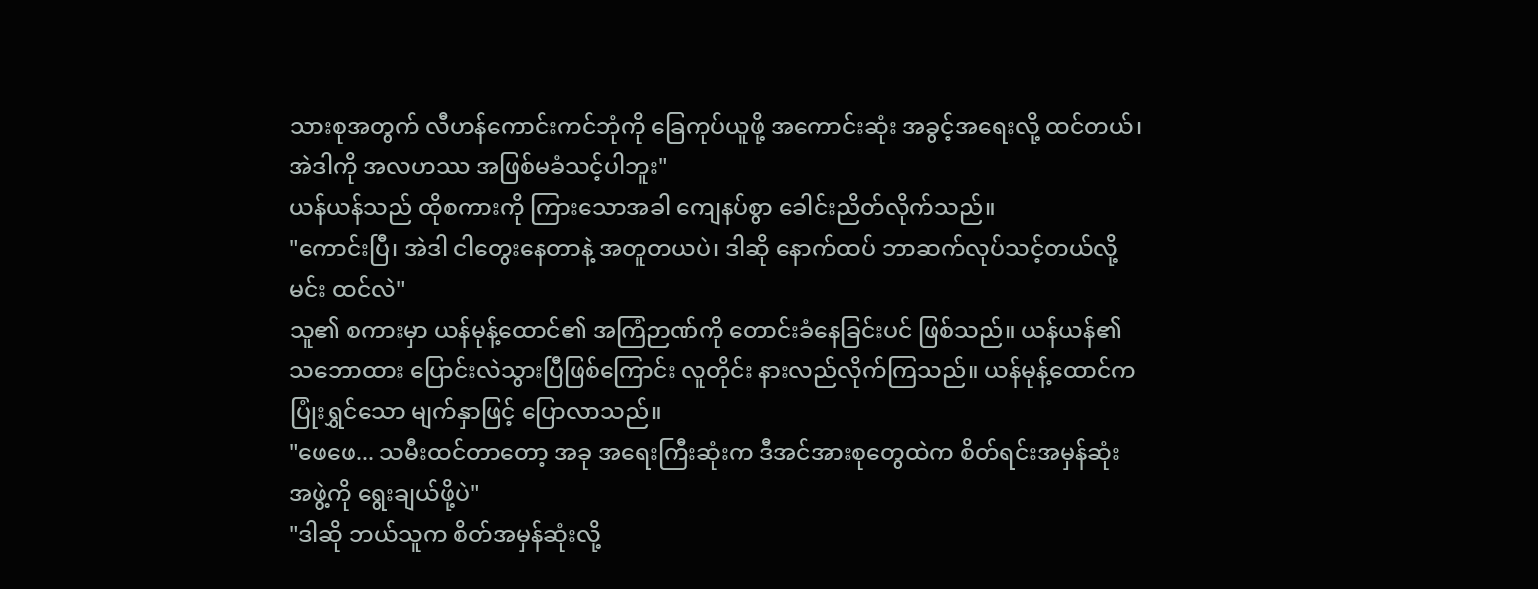သားစုအတွက် လီဟန်ကောင်းကင်ဘုံကို ခြေကုပ်ယူဖို့ အကောင်းဆုံး အခွင့်အရေးလို့ ထင်တယ်၊ အဲဒါကို အလဟဿ အဖြစ်မခံသင့်ပါဘူး"
ယန်ယန်သည် ထိုစကားကို ကြားသောအခါ ကျေနပ်စွာ ခေါင်းညိတ်လိုက်သည်။
"ကောင်းပြီ၊ အဲဒါ ငါတွေးနေတာနဲ့ အတူတယပဲ၊ ဒါဆို နောက်ထပ် ဘာဆက်လုပ်သင့်တယ်လို့ မင်း ထင်လဲ"
သူ၏ စကားမှာ ယန်မုန့်ထောင်၏ အကြံဉာဏ်ကို တောင်းခံနေခြင်းပင် ဖြစ်သည်။ ယန်ယန်၏ သဘောထား ပြောင်းလဲသွားပြီဖြစ်ကြောင်း လူတိုင်း နားလည်လိုက်ကြသည်။ ယန်မုန့်ထောင်က ပြုံးရွှင်သော မျက်နှာဖြင့် ပြောလာသည်။
"ဖေဖေ... သမီးထင်တာတော့ အခု အရေးကြီးဆုံးက ဒီအင်အားစုတွေထဲက စိတ်ရင်းအမှန်ဆုံး အဖွဲ့ကို ရွေးချယ်ဖို့ပဲ"
"ဒါဆို ဘယ်သူက စိတ်အမှန်ဆုံးလို့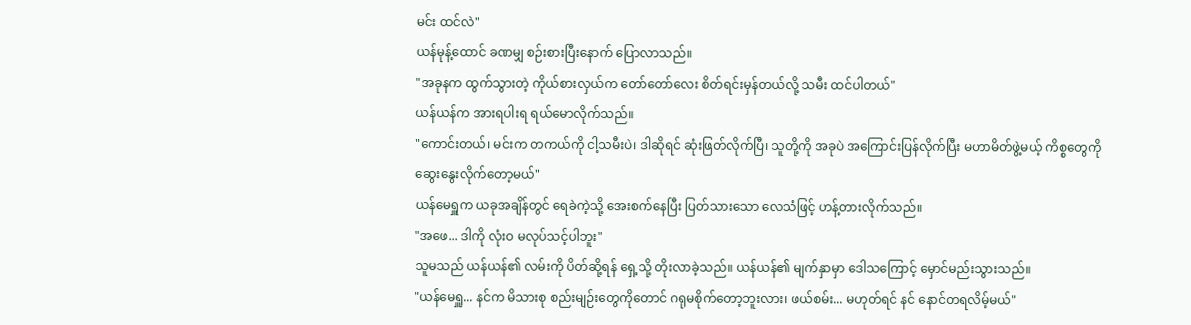မင်း ထင်လဲ"
ယန်မုန့်ထောင် ခဏမျှ စဉ်းစားပြီးနောက် ပြောလာသည်။
"အခုနက ထွက်သွားတဲ့ ကိုယ်စားလှယ်က တော်တော်လေး စိတ်ရင်းမှန်တယ်လို့ သမီး ထင်ပါတယ်"
ယန်ယန်က အားရပါးရ ရယ်မောလိုက်သည်။
"ကောင်းတယ်၊ မင်းက တကယ်ကို ငါ့သမီးပဲ၊ ဒါဆိုရင် ဆုံးဖြတ်လိုက်ပြီ၊ သူတို့ကို အခုပဲ အကြောင်းပြန်လိုက်ပြီး မဟာမိတ်ဖွဲ့မယ့် ကိစ္စတွေကို ဆွေးနွေးလိုက်တော့မယ်"
ယန်မေရှူက ယခုအချိန်တွင် ရေခဲကဲ့သို့ အေးစက်နေပြီး ပြတ်သားသော လေသံဖြင့် ဟန့်တားလိုက်သည်။
"အဖေ... ဒါကို လုံးဝ မလုပ်သင့်ပါဘူး"
သူမသည် ယန်ယန်၏ လမ်းကို ပိတ်ဆို့ရန် ရှေ့သို့ တိုးလာခဲ့သည်။ ယန်ယန်၏ မျက်နှာမှာ ဒေါသကြောင့် မှောင်မည်းသွားသည်။
"ယန်မေရှူ... နင်က မိသားစု စည်းမျဉ်းတွေကိုတောင် ဂရုမစိုက်တော့ဘူးလား၊ ဖယ်စမ်း... မဟုတ်ရင် နင် နောင်တရလိမ့်မယ်"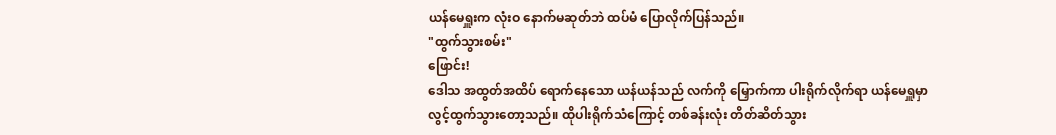ယန်မေရှူးက လုံးဝ နောက်မဆုတ်ဘဲ ထပ်မံ ပြောလိုက်ပြန်သည်။
"ထွက်သွားစမ်း"
ဖြောင်း!
ဒေါသ အထွတ်အထိပ် ရောက်နေသော ယန်ယန်သည် လက်ကို မြှောက်ကာ ပါးရိုက်လိုက်ရာ ယန်မေရှူမှာ လွင့်ထွက်သွားတော့သည်။ ထိုပါးရိုက်သံကြောင့် တစ်ခန်းလုံး တိတ်ဆိတ်သွား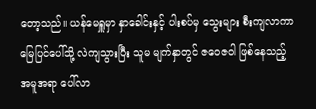တော့သည်။ ယန်မေရှူမှာ နှာခေါင်းနှင့် ပါးစပ်မှ သွေးများ စီးကျလာကာ မြေပြင်ပေါ်သို့ လဲကျသွားပြီး သူမ မျက်နှာတွင် ဇဝေဇဝါ ဖြစ်နေသည့် အမူအရာ ပေါ်လာ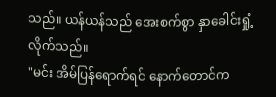သည်။ ယန်ယန်သည် အေးစက်စွာ နှာခေါင်းရှုံ့လိုက်သည်။
"မင်း အိမ်ပြန်ရောက်ရင် နောက်တောင်က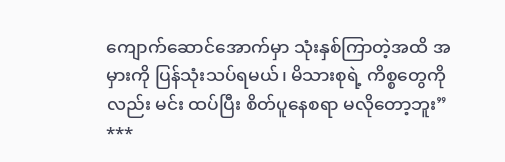ကျောက်ဆောင်အောက်မှာ သုံးနှစ်ကြာတဲ့အထိ အမှားကို ပြန်သုံးသပ်ရမယ်၊ မိသားစုရဲ့ ကိစ္စတွေကိုလည်း မင်း ထပ်ပြီး စိတ်ပူနေစရာ မလိုတော့ဘူး”
***